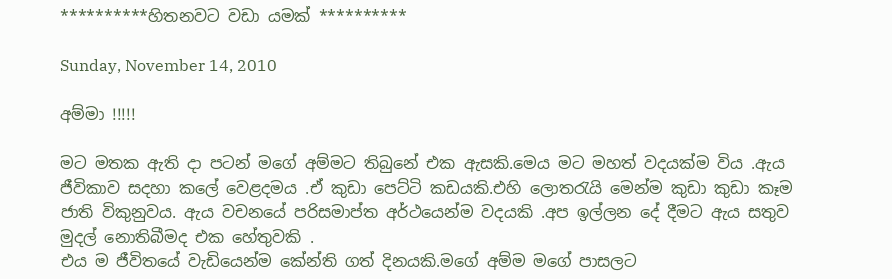**********හිතනවට වඩා යමක් **********

Sunday, November 14, 2010

අම්මා !!!!!

මට මතක ඇති දා පටන් මගේ අම්මට තිබුනේ එක ඇසකි.මෙය මට මහත් වදයක්ම විය .ඇය ජීවිකාව සදහා කලේ වෙළදමය .ඒ කුඩා පෙට්ටි කඩයකි.එහි ලොතරැයි මෙන්ම කුඩා කුඩා කෑම ජාති විකුනුවය. ඇය වචනයේ පරිසමාප්ත අර්ථයෙන්ම වදයකි .අප ඉල්ලන දේ දීමට ඇය සතුව මුදල් නොතිබීමද එක හේතුවකි .
එය ම ජීවිතයේ වැඩියෙන්ම කේන්ති ගත් දිනයකි.මගේ අම්ම මගේ පාසලට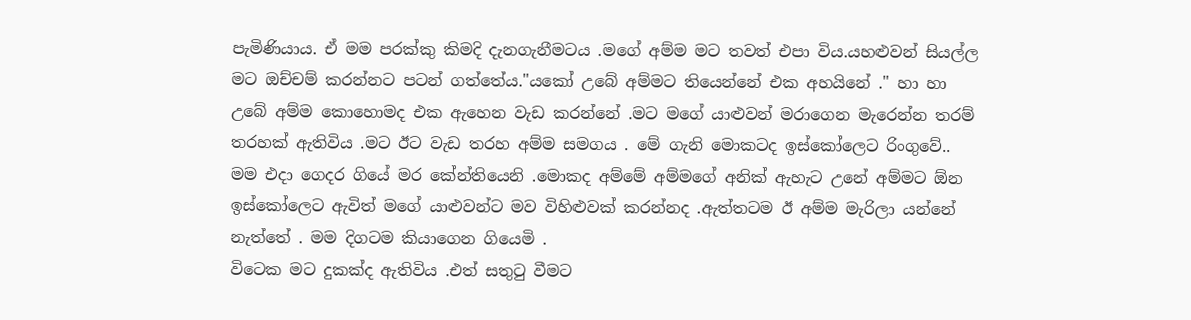පැමිණියාය. ඒ මම පරක්කු කිමදි දැනගැනීමටය .මගේ අම්ම මට තවත් එපා විය.යහළුවන් සියල්ල මට ඔච්චම් කරන්නට පටන් ගත්තේය."යකෝ උබේ අම්මට තියෙන්නේ එක අහයිනේ ." හා හා උබේ අම්ම කොහොමද එක ඇහෙන වැඩ කරන්නේ .මට මගේ යාළුවන් මරාගෙන මැරෙන්න තරම් තරහක් ඇතිවිය .මට ඊට වැඩ තරහ අම්ම සමගය . මේ ගැනි මොකටද ඉස්කෝලෙට රිංගුවේ..
මම එදා ගෙදර ගියේ මර කේන්තියෙනි .මොකද අම්මේ අම්මගේ අනික් ඇහැට උනේ අම්මට ඕන ඉස්කෝලෙට ඇවිත් මගේ යාළුවන්ට මව විහිළුවක් කරන්නද .ඇත්තටම ඊ අම්ම මැරිලා යන්නේ නැත්තේ . මම දිගටම කියාගෙන ගියෙමි .
විටෙක මට දුකක්ද ඇතිවිය .එත් සතුටු වීමට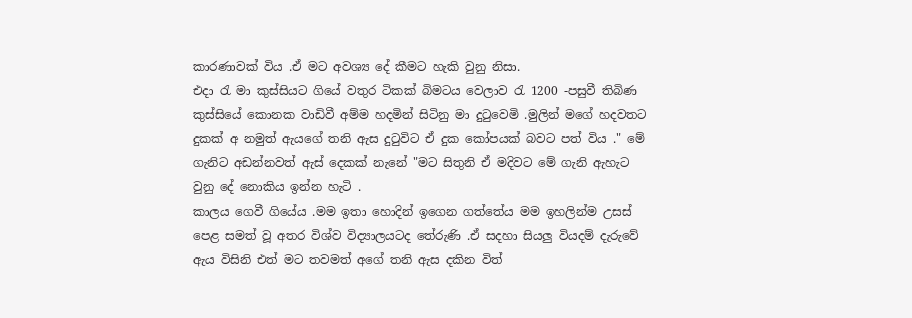කාරණාවක් විය .ඒ මට අවශ්‍ය දේ කීමට හැකි වුනු නිසා.
එදා රැ මා කුස්සියට ගියේ වතුර ටිකක් බිමටය වෙලාව රැ 1200 -පසුවී තිබිණ කුස්සියේ කොනක වාඩිවී අම්ම හදමින් සිටිනු මා දුටුවෙමි .මුලින් මගේ හදවතට දුකක් අ නමුත් ඇයගේ තනි ඇස දුටුවිට ඒ දුක කෝපයක් බවට පත් විය ." මේ ගැනිට අඩන්නවත් ඇස් දෙකක් නැනේ "මට සිතුනි ඒ මදිවට මේ ගැනි ඇහැට වුනු දේ නොකිය ඉන්න හැටි .
කාලය ගෙවී ගියේය .මම ඉතා හොදින් ඉගෙන ගත්තේය මම ඉහලින්ම උසස් පෙළ සමත් වූ අතර විශ්ව විද්‍යාලයටද තේරුණි .ඒ සදහා සියලු වියදම් දැරුවේ ඇය විසිනි එත් මට තවමත් අගේ තනි ඇස දකින විත්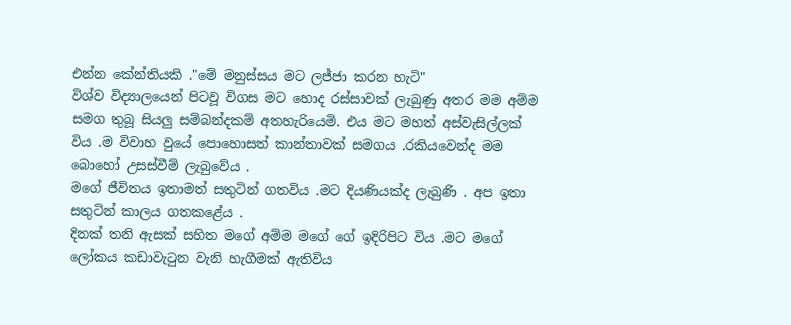එන්න කේන්තියකි ."මේ මනුස්සය මට ලජ්ජා කරන හැටි"
විශ්ව විද්‍යාලයෙන් පිටවූ විගස මට හොද රස්සාවක් ලැබුණු අතර මම අම්ම සමග තුබූ සියලු සම්බන්දකම් අතහැරියෙමි. එය මට මහත් අස්වැසිල්ලක් විය .ම විවාහ වුයේ පොහොසත් කාන්තාවක් සමගය .රකියවෙන්ද මම බොහෝ උසස්වීම් ලැබුවේය .
මගේ ජීවිතය ඉතාමත් සතුටින් ගතවිය .මට දියණියක්ද ලැබුණි . අප ඉතා සතුටින් කාලය ගතකළේය .
දිනක් තනි ඇසක් සහිත මගේ අම්ම මගේ ගේ ඉදිරිපිට විය .මට මගේ ලෝකය කඩාවැටුන වැනි හැගීමක් ඇතිවිය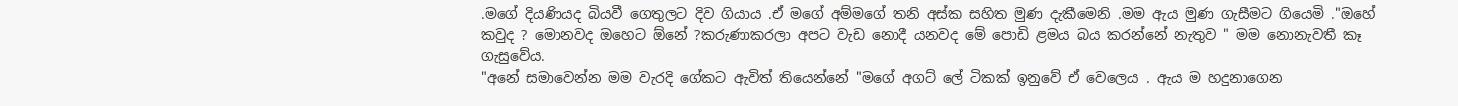.මගේ දියණියද බියවී ගෙතුලට දිව ගියාය .ඒ මගේ අම්මගේ තනි අස්ක සහිත මුණ දැකීමෙනි .මම ඇය මුණ ගැසීමට ගියෙමි ."ඔහේ කවුද ? මොනවද ඔහෙට ඕනේ ?කරුණාකරලා අපට වැඩ නොදී යනවද මේ පොඩි ළමය බය කරන්නේ නැතුව " මම නොනැවතී කෑ ගැසුවේය.
"අනේ සමාවෙන්න මම වැරදි ගේකට ඇවිත් තියෙන්නේ "මගේ අගට් ලේ ටිකක් ඉනුවේ ඒ වෙලෙය . ඇය ම හදුනාගෙන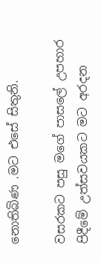නොතිබිණ .මට එසේ සිතුනි.

වසරකට පසු මගේ පාසලේ උපහාර පිදීමේ උත්සවයකට මට අරදන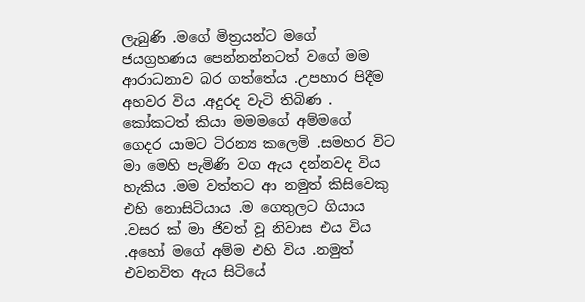ලැබුණි .මගේ මිත්‍රයන්ට මගේ ජයග්‍රහණය පෙන්නන්නටත් වගේ මම ආරාධනාව බර ගත්තේය .උපහාර පිදීම අහවර විය .අදුරද වැටි තිබිණ .
කෝකටත් කියා මමමගේ අම්මගේ ගෙදර යාමට ටිරන්‍ය කලෙමි .සමහර විට මා මෙහි පැමිණි වග ඇය දන්නවද විය හැකිය .මම වත්තට ආ නමුත් කිසිවෙකු එහි නොසිටියාය .ම ගෙතුලට ගියාය .වසර ක් මා ජිවත් වූ නිවාස එය විය .අහෝ මගේ අම්ම එහි විය .නමුත් එවනවිත ඇය සිටියේ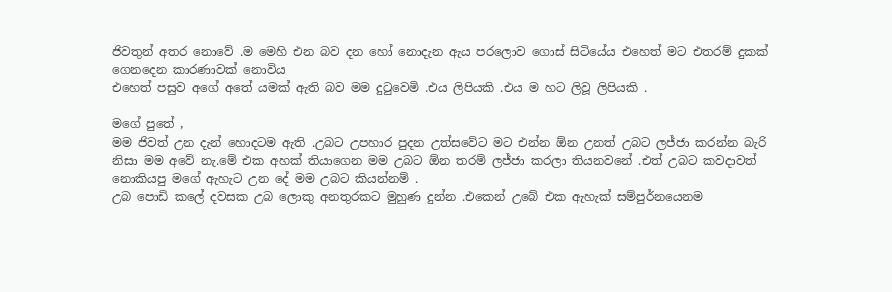ජිවතුන් අතර නොවේ .ම මෙහි එන බව දන හෝ නොදැන ඇය පරලොව ගොස් සිටියේය එහෙත් මට එතරම් දුකක් ගෙනදෙන කාරණාවක් නොවිය
එහෙත් පසුව අගේ අතේ යමක් ඇති බව මම දුටුවෙමි .එය ලිපියකි .එය ම හට ලිවූ ලිපියකි .

මගේ පුතේ ,
මම ජිවත් උන දැන් හොදටම ඇති .උබට උපහාර පුදන උත්සවේට මට එන්න ඕන උනත් උබට ලජ්ජා කරන්න බැරි නිසා මම අවේ නැ.මේ එක අහක් තියාගෙන මම උබට ඕන තරම් ලජ්ජා කරලා තියනවනේ .එත් උබට කවදාවත් නොකියපු මගේ ඇහැට උන දේ මම උබට කියන්නම් .
උබ පොඩි කලේ දවසක උබ ලොකු අනතුරකට මුහුණ දුන්න .එකෙන් උබේ එක ඇහැක් සම්පුර්නයෙනම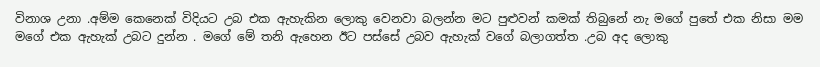විනාශ උනා .අම්ම කෙනෙක් විදියට උබ එක ඇහැකින ලොකු වෙනවා බලන්න මට පුළුවන් කමක් තිබුනේ නැ මගේ පුතේ එක නිසා මම මගේ එක ඇහැක් උබට දුන්න . මගේ මේ තනි ඇහෙන ඊට පස්සේ උබව ඇහැක් වගේ බලාගත්ත .උබ අද ලොකු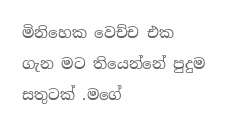මිනිහෙක වෙච්ච එක ගැන මට තියෙන්නේ පුදුම සතුටක් .මගේ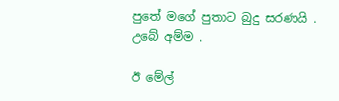පුතේ මගේ පුතාට බුදු සරණයි .
උබේ අම්ම .

ඊ මේල්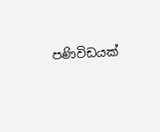පණිවිඩයක්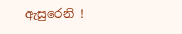ඇසුරෙනි !